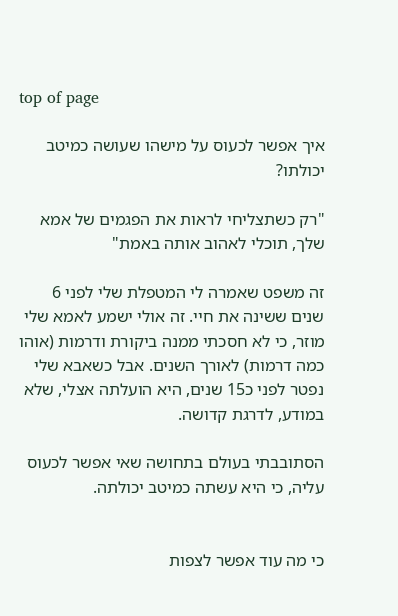top of page

איך אפשר לכעוס על מישהו שעושה כמיטב יכולתו?

"רק כשתצליחי לראות את הפגמים של אמא שלך, תוכלי לאהוב אותה באמת"

זה משפט שאמרה לי המטפלת שלי לפני 6 שנים ששינה את חיי. זה אולי ישמע לאמא שלי מוזר, כי לא חסכתי ממנה ביקורת ודרמות (אוהו כמה דרמות) לאורך השנים. אבל כשאבא שלי נפטר לפני כ15 שנים, היא הועלתה אצלי, שלא במודע, לדרגת קדושה.

הסתובבתי בעולם בתחושה שאי אפשר לכעוס עליה, כי היא עשתה כמיטב יכולתה.


כי מה עוד אפשר לצפות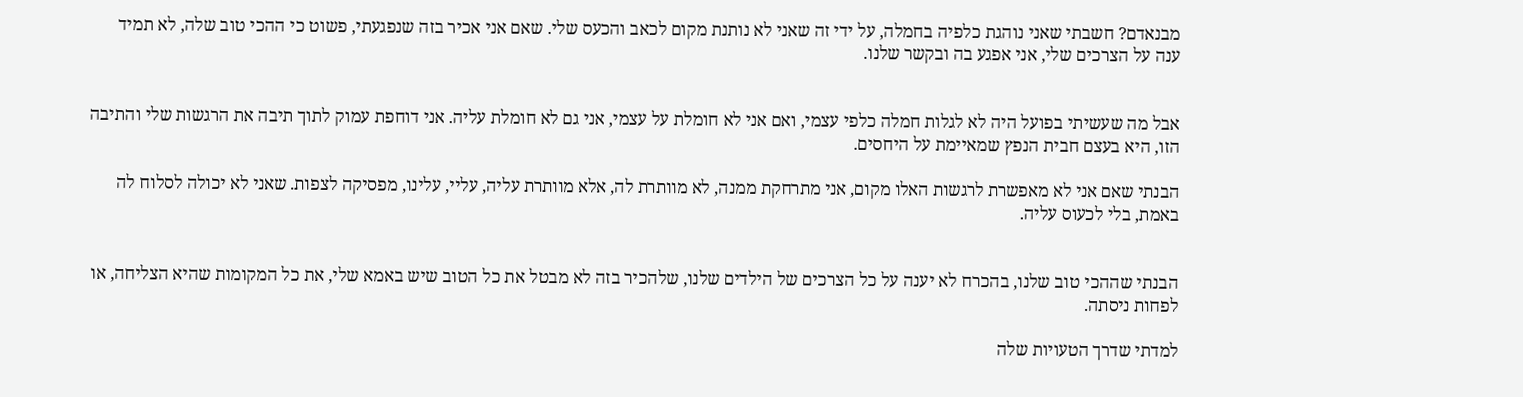מבנאדם? חשבתי שאני נוהגת כלפיה בחמלה, על ידי זה שאני לא נותנת מקום לכאב והכעס שלי. שאם אני אכיר בזה שנפגעתי, פשוט כי ההכי טוב שלה, לא תמיד ענה על הצרכים שלי, אני אפגע בה ובקשר שלנו.


אבל מה שעשיתי בפועל היה לא לגלות חמלה כלפי עצמי, ואם אני לא חומלת על עצמי, אני גם לא חומלת עליה. אני דוחפת עמוק לתוך תיבה את הרגשות שלי והתיבה הזו, היא בעצם חבית הנפץ שמאיימת על היחסים.

הבנתי שאם אני לא מאפשרת לרגשות האלו מקום, אני מתרחקת ממנה, לא מוותרת לה, אלא מוותרת עליה, עליי, עלינו, מפסיקה לצפות. שאני לא יכולה לסלוח לה באמת, בלי לכעוס עליה.


הבנתי שההכי טוב שלנו, בהכרח לא יענה על כל הצרכים של הילדים שלנו, שלהכיר בזה לא מבטל את כל הטוב שיש באמא שלי, את כל המקומות שהיא הצליחה, או לפחות ניסתה.

למדתי שדרך הטעויות שלה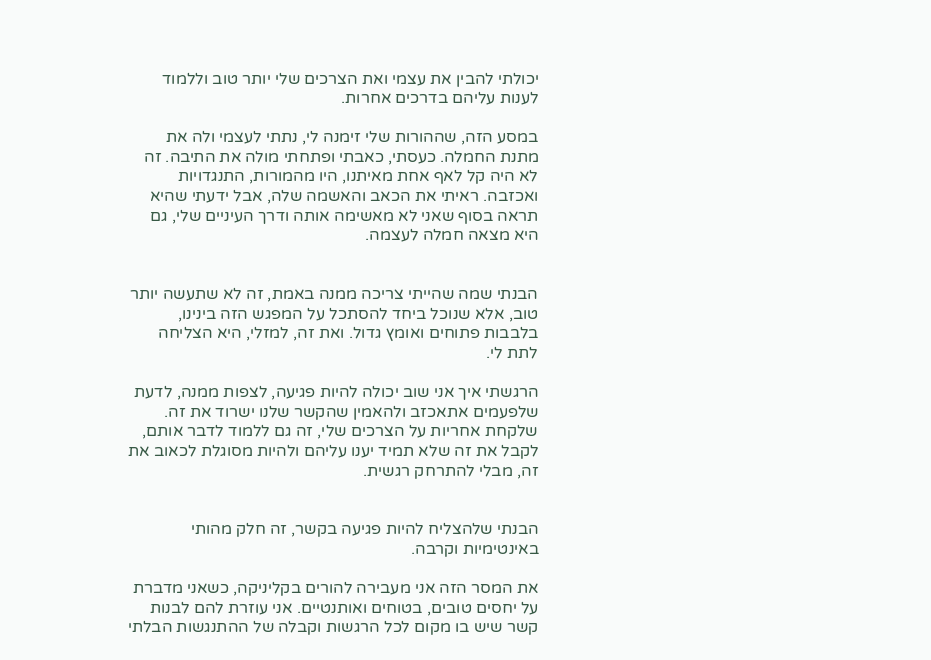יכולתי להבין את עצמי ואת הצרכים שלי יותר טוב וללמוד לענות עליהם בדרכים אחרות.

במסע הזה, שההורות שלי זימנה לי, נתתי לעצמי ולה את מתנת החמלה. כעסתי, כאבתי ופתחתי מולה את התיבה. זה לא היה קל לאף אחת מאיתנו, היו מהמורות, התנגדויות ואכזבה. ראיתי את הכאב והאשמה שלה, אבל ידעתי שהיא תראה בסוף שאני לא מאשימה אותה ודרך העיניים שלי, גם היא מצאה חמלה לעצמה.


הבנתי שמה שהייתי צריכה ממנה באמת, זה לא שתעשה יותר טוב, אלא שנוכל ביחד להסתכל על המפגש הזה בינינו, בלבבות פתוחים ואומץ גדול. ואת זה, למזלי, היא הצליחה לתת לי.

הרגשתי איך אני שוב יכולה להיות פגיעה, לצפות ממנה, לדעת שלפעמים אתאכזב ולהאמין שהקשר שלנו ישרוד את זה. שלקחת אחריות על הצרכים שלי, זה גם ללמוד לדבר אותם, לקבל את זה שלא תמיד יענו עליהם ולהיות מסוגלת לכאוב את זה, מבלי להתרחק רגשית.


הבנתי שלהצליח להיות פגיעה בקשר, זה חלק מהותי באינטימיות וקרבה.

את המסר הזה אני מעבירה להורים בקליניקה, כשאני מדברת על יחסים טובים, בטוחים ואותנטיים. אני עוזרת להם לבנות קשר שיש בו מקום לכל הרגשות וקבלה של ההתנגשות הבלתי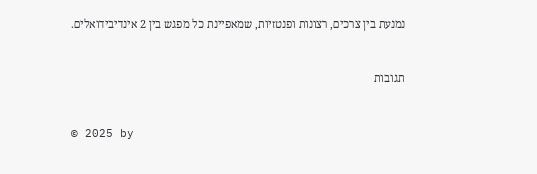נמנעת בין צרכים, רצונות ופנטזיות, שמאפיינת כל מפגש בין 2 אינדיבידואלים.


תגובות


© 2025 by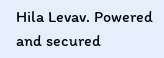Hila Levav. Powered and secured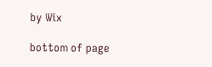by Wix

bottom of page